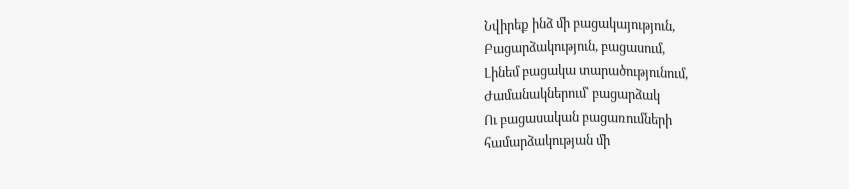Նվիրեք ինձ մի բացակայություն,
Բացարձակություն, բացասում,
Լինեմ բացակա տարածությունում,
Ժամանակներում՝ բացարձակ
Ու բացասական բացառումների
համարձակության մի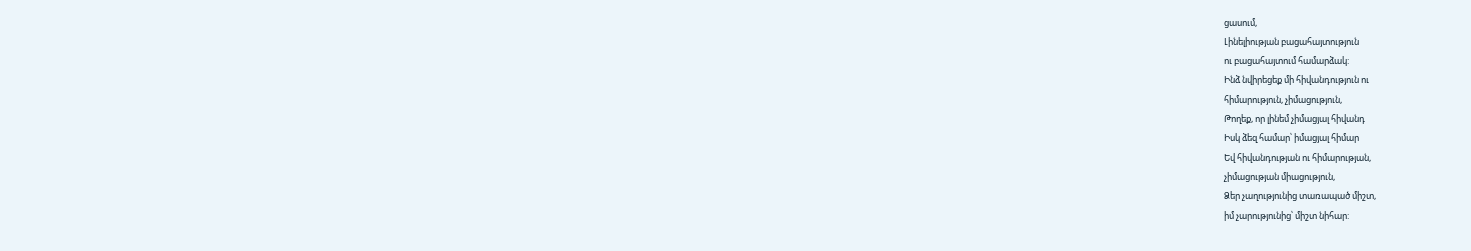ցասում,
Լինելիության բացահայտություն
ու բացահայտում համարձակ:
Ինձ նվիրեցեք մի հիվանդություն ու
հիմարություն, չիմացություն,
Թողեք, որ լինեմ չիմացյալ հիվանդ
Իսկ ձեզ համար՝ իմացյալ հիմար
Եվ հիվանդության ու հիմարության,
չիմացության միացություն,
Ձեր չաղությունից տառապած միշտ,
իմ չարությունից՝ միշտ նիհար: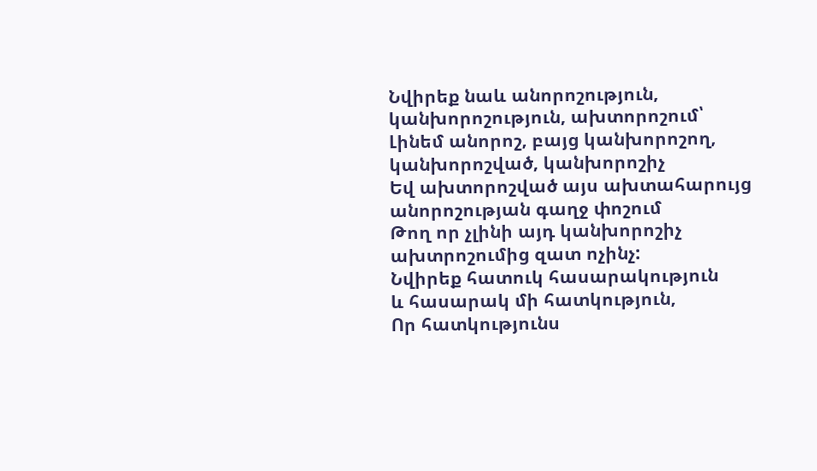Նվիրեք նաև անորոշություն,
կանխորոշություն, ախտորոշում՝
Լինեմ անորոշ, բայց կանխորոշող,
կանխորոշված, կանխորոշիչ
Եվ ախտորոշված այս ախտահարույց
անորոշության գաղջ փոշում
Թող որ չլինի այդ կանխորոշիչ
ախտրոշումից զատ ոչինչ:
Նվիրեք հատուկ հասարակություն
և հասարակ մի հատկություն,
Որ հատկությունս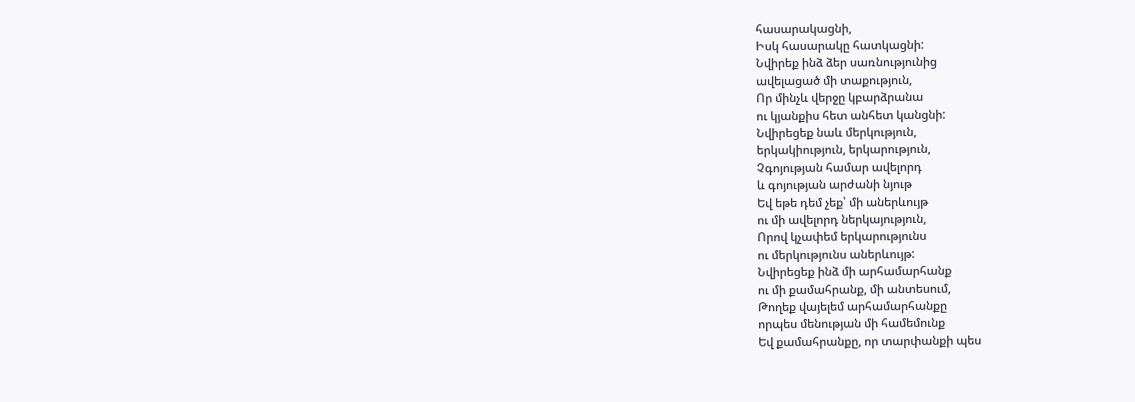հասարակացնի,
Իսկ հասարակը հատկացնի:
Նվիրեք ինձ ձեր սառնությունից
ավելացած մի տաքություն,
Որ մինչև վերջը կբարձրանա
ու կյանքիս հետ անհետ կանցնի:
Նվիրեցեք նաև մերկություն,
երկակիություն, երկարություն,
Չգոյության համար ավելորդ
և գոյության արժանի նյութ
Եվ եթե դեմ չեք՝ մի աներևույթ
ու մի ավելորդ ներկայություն,
Որով կչափեմ երկարությունս
ու մերկությունս աներևույթ:
Նվիրեցեք ինձ մի արհամարհանք
ու մի քամահրանք, մի անտեսում,
Թողեք վայելեմ արհամարհանքը
որպես մենության մի համեմունք
Եվ քամահրանքը, որ տարփանքի պես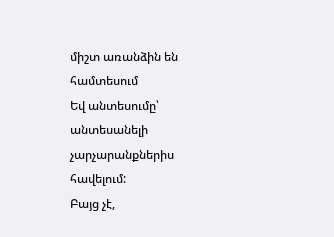միշտ առանձին են համտեսում
Եվ անտեսումը՝ անտեսանելի
չարչարանքներիս հավելում:
Բայց չէ,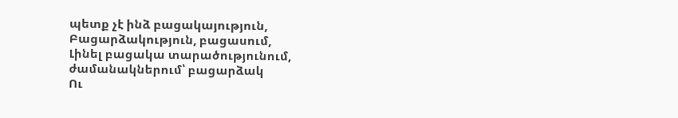պետք չէ ինձ բացակայություն,
Բացարձակություն, բացասում,
Լինել բացակա տարածությունում,
ժամանակներում՝ բացարձակ
Ու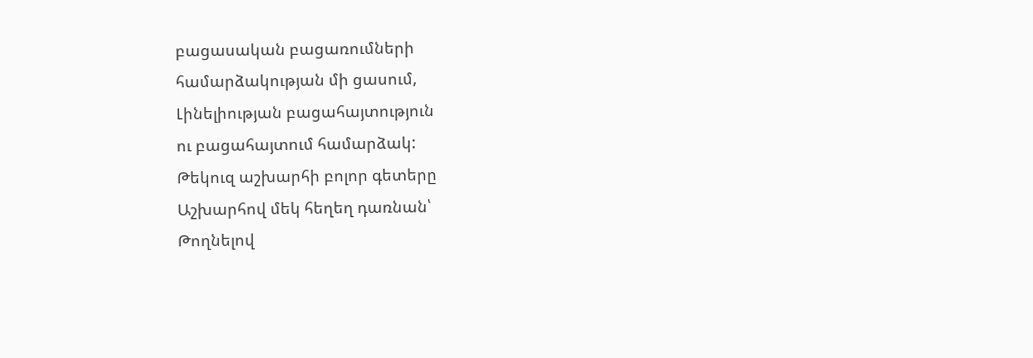բացասական բացառումների
համարձակության մի ցասում,
Լինելիության բացահայտություն
ու բացահայտում համարձակ:
Թեկուզ աշխարհի բոլոր գետերը
Աշխարհով մեկ հեղեղ դառնան՝
Թողնելով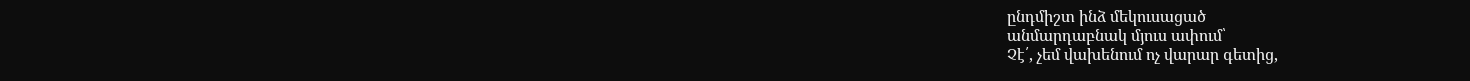ընդմիշտ ինձ մեկուսացած
անմարդաբնակ մյուս ափում՝
Չէ՛, չեմ վախենում ոչ վարար գետից,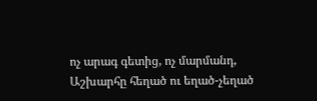ոչ արագ գետից, ոչ մարմանդ,
Աշխարհը հեղած ու եղած-չեղած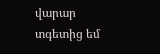վարար տգետից եմ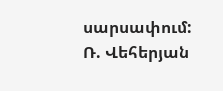սարսափում:
Ռ. Վեհերյան